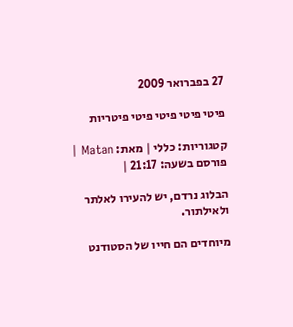27 בפברואר 2009

פיטי פיטי פיטי פיטי פיטריות

קטגוריות: כללי | מאת: Matan | פורסם בשעה: 21:17 |

הבלוג נרדם, יש להעירו לאלתר ולאילתור.

מיוחדים הם חייו של הסטודנט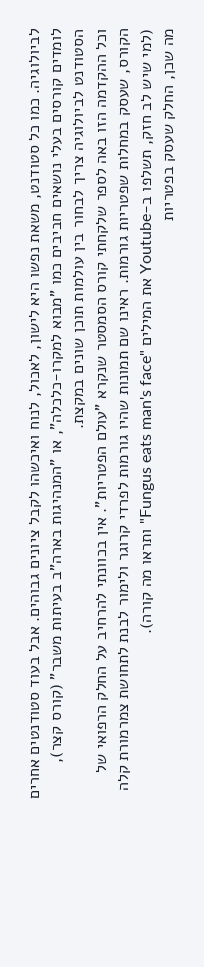לביולוגיה. כמו כל סטודנט, משאת נפשו היא לישון, לאכול, לנוח ואיכשהו לקבל ציונים גבוהים. אבל בעוד סטודנטים אחרים לומדים קורסים בעלי נושאים חביבים כמו "מבוא למקרו-כלכלה", או "המנהיגות בארה"ב בעיתות משבר" (קורס קצר), הסטודנט לביולוגיה צריך לבחור בין עולמות תוכן שונים במקצת.
וכל ההקדמה הזו באה לספר שלקחתי קורס הסמסטר שנקרא "עולם הפטריות". אין בכוונתי להרחיב על החלק הרפואי של הקורס, שעסק במחלות שפטריות גורמות. ראינו שם תמונות שהיו גורמות לפרדי קרוגר ולימור לבנת לתחושת צמרמורת קלה (למי שיש לב חזק, תשלפו ב-Youtube את המילים "Fungus eats man's face" ותראו מה קורה).
מה שכן, החלק שעסק בפטריות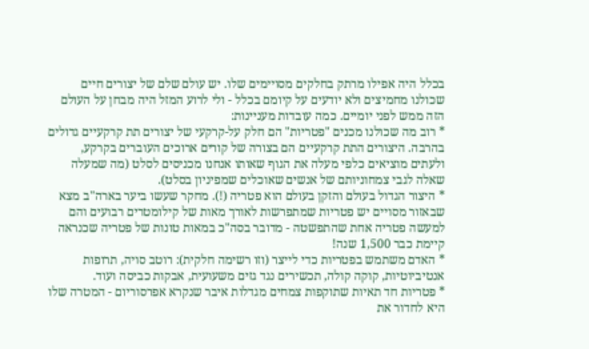בכלל היה אפילו מרתק בחלקים מסויימים שלו. יש עולם שלם של יצורים חיים שכולנו מחמיצים ולא יודעים על קיומם בכלל - ולי לרוע המזל היה מבחן על העולם הזה ממש לפני יומיים. כמה עובדות מעניינות:
* רוב מה שכולנו מכנים "פטריות" הם חלק על-קרקעי של יצורים תת קרקעיים גדולים בהרבה. היצורים התת קרקעיים הם בצורה של קורים ארוכים העוברים בקרקע, ולעתים מוציאים כלפי מעלה את הגוף שאותו אנחנו מכניסים לסלט (מה שמעלה שאלה לגבי צמחוניותם של אנשים שאוכלים שמפיניון בסלט).
* היצור הגדול בעולם והזקן בעולם הוא פטריה (!). מחקר שעשו ביער בארה"ב מצא שבאזור מסויים יש פטריות שמתפרשות לאורך מאות של קילומטרים רבועים והם למעשה פטריה אחת שהתפשטה - מדובר בסה"כ במאות טונות של פטריה שכנראה קיימת כבר 1,500 שנה!
* האדם משתמש בפטריות כדי לייצר (וזו רשימה חלקית): רוטב סויה, תרופות אנטיביוטיות, קוקה קולה, תכשירים נגד גזים משעועית, אבקות כביסה ועוד.
* פטריות חד תאיות שתוקפות צמחים מגדלות איבר שנקרא אפרסוריום - המטרה שלו היא לחדור את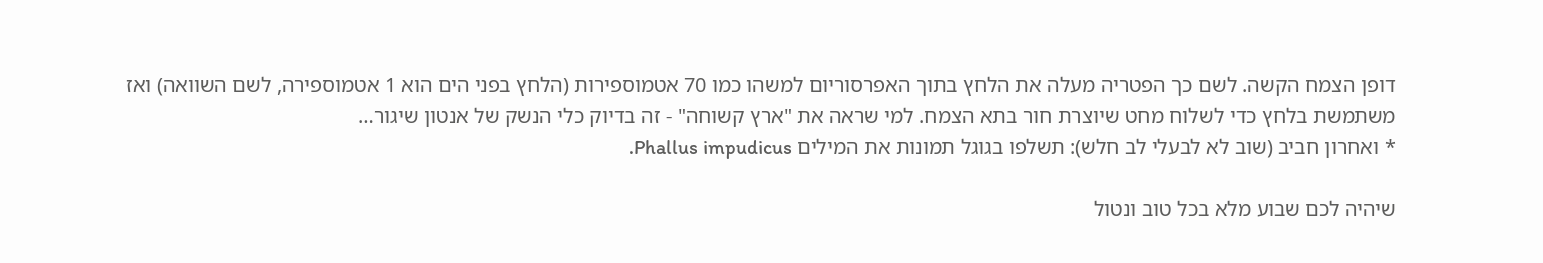דופן הצמח הקשה. לשם כך הפטריה מעלה את הלחץ בתוך האפרסוריום למשהו כמו 70 אטמוספירות (הלחץ בפני הים הוא 1 אטמוספירה, לשם השוואה) ואז משתמשת בלחץ כדי לשלוח מחט שיוצרת חור בתא הצמח. למי שראה את "ארץ קשוחה" - זה בדיוק כלי הנשק של אנטון שיגור…
* ואחרון חביב (שוב לא לבעלי לב חלש): תשלפו בגוגל תמונות את המילים Phallus impudicus.

שיהיה לכם שבוע מלא בכל טוב ונטול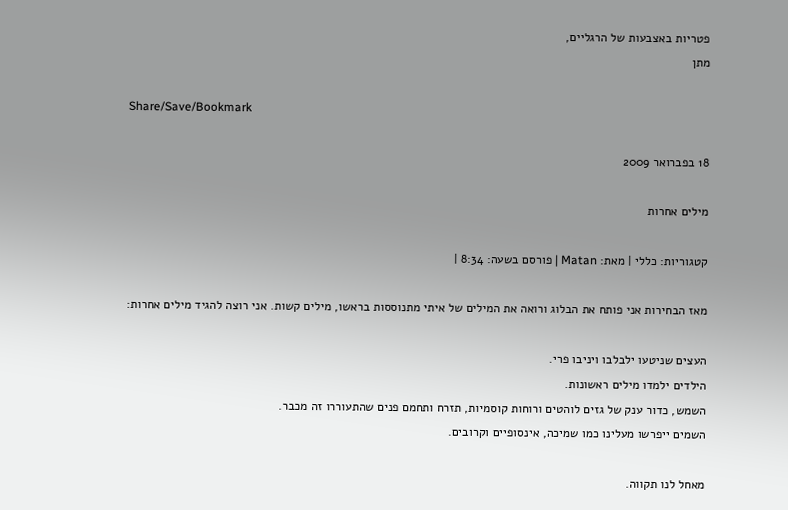פטריות באצבעות של הרגליים,
מתן

Share/Save/Bookmark

18 בפברואר 2009

מילים אחרות

קטגוריות: כללי | מאת: Matan | פורסם בשעה: 8:34 |

מאז הבחירות אני פותח את הבלוג ורואה את המילים של איתי מתנוססות בראשו, מילים קשות. אני רוצה להגיד מילים אחרות:

העצים שניטעו ילבלבו ויניבו פרי.
הילדים ילמדו מילים ראשונות.
השמש, כדור ענק של גזים לוהטים ורוחות קוסמיות, תזרח ותחמם פנים שהתעוררו זה מכבר.
השמים ייפרשו מעלינו כמו שמיכה, אינסופיים וקרובים.

מאחל לנו תקווה.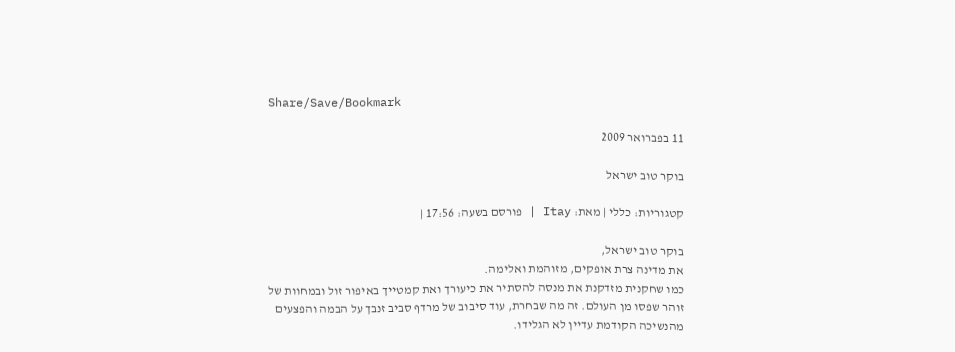Share/Save/Bookmark

11 בפברואר 2009

בוקר טוב ישראל

קטגוריות: כללי | מאת: Itay | פורסם בשעה: 17:56 |

בוקר טוב ישראל,
את מדינה צרת אופקים, מזוהמת ואלימה.
כמו שחקנית מזדקנת את מנסה להסתיר את כיעורך ואת קמטייך באיפור זול ובמחוות של זוהר שפסו מן העולם. זה מה שבחרת, עוד סיבוב של מרדף סביב זנבך על הבמה והפצעים מהנשיכה הקודמת עדיין לא הגלידו.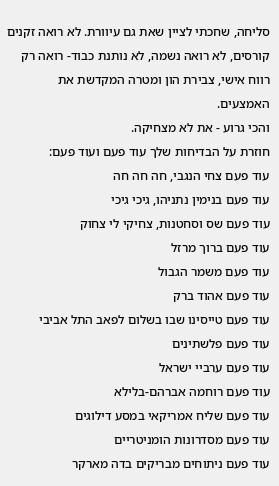סליחה, שחכתי לציין שאת גם עיוורת. לא רואה זקנים קורסים, לא רואה נשמה, לא נותנת כבוד- רואה רק רווח אישי, צבירת הון ומטרה המקדשת את האמצעים.
והכי גרוע - את לא מצחיקה.
חוזרת על הבדיחות שלך עוד פעם ועוד פעם:
עוד פעם צחי הנגבי, חה חה חה
עוד פעם בנימין נתניהו, גיכי גיכי
עוד פעם שס וסחטנות, צחיקי לי צחוק
עוד פעם ברוך מרזל
עוד פעם משמר הגבול
עוד פעם אהוד ברק
עוד פעם טייסינו שבו בשלום לפאב התל אביבי
עוד פעם פלשתינים
עוד פעם ערביי ישראל
עוד פעם רוחמה אברהם-בלילא
עוד פעם שליח אמריקאי במסע דילוגים
עוד פעם מסדרונות הומניטריים
עוד פעם ניתוחים מבריקים בדה מארקר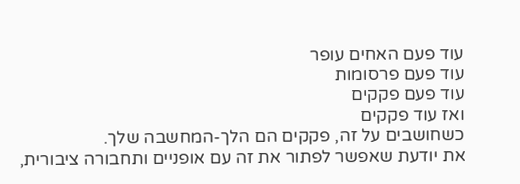עוד פעם האחים עופר
עוד פעם פרסומות
עוד פעם פקקים
ואז עוד פקקים
כשחושבים על זה, פקקים הם הלך-המחשבה שלך.
את יודעת שאפשר לפתור את זה עם אופניים ותחבורה ציבורית,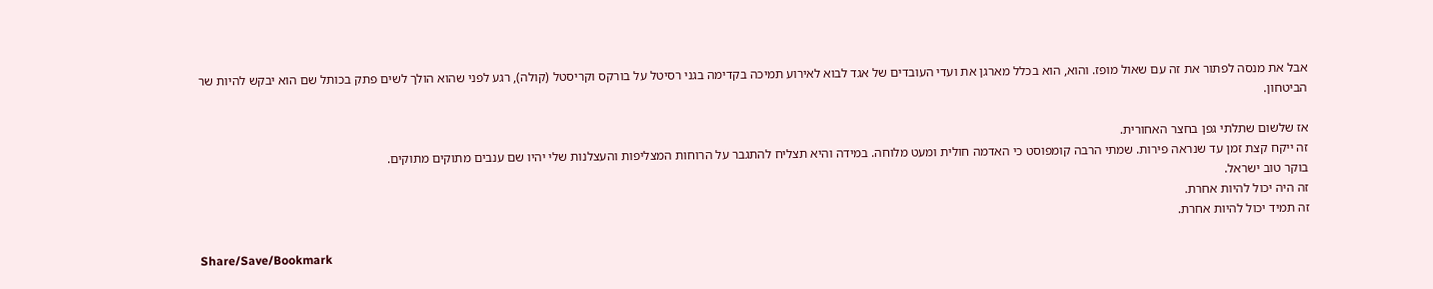אבל את מנסה לפתור את זה עם שאול מופז. והוא, הוא בכלל מארגן את ועדי העובדים של אגד לבוא לאירוע תמיכה בקדימה בגני רסיטל על בורקס וקריסטל (קולה), רגע לפני שהוא הולך לשים פתק בכותל שם הוא יבקש להיות שר הביטחון.

אז שלשום שתלתי גפן בחצר האחורית.
זה ייקח קצת זמן עד שנראה פירות. שמתי הרבה קומפוסט כי האדמה חולית ומעט מלוחה. במידה והיא תצליח להתגבר על הרוחות המצליפות והעצלנות שלי יהיו שם ענבים מתוקים מתוקים.
בוקר טוב ישראל.
זה היה יכול להיות אחרת.
זה תמיד יכול להיות אחרת.

Share/Save/Bookmark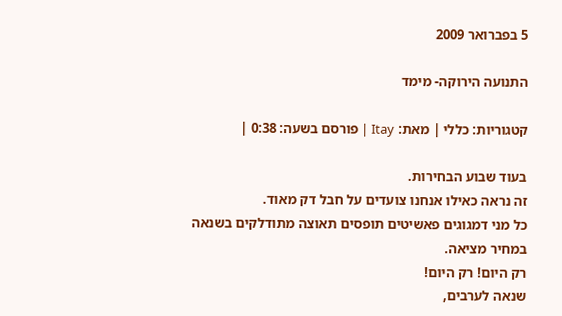5 בפברואר 2009

התנועה הירוקה- מימד

קטגוריות: כללי | מאת: Itay | פורסם בשעה: 0:38 |

בעוד שבוע הבחירות.
זה נראה כאילו אנחנו צועדים על חבל דק מאוד.
כל מני דמגוגים פאשיטים תופסים תאוצה מתודלקים בשנאה במחיר מציאה.
רק היום! רק היום!
שנאה לערבים,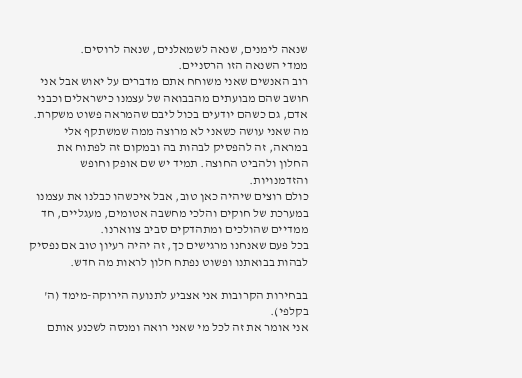שנאה לימנים, שנאה לשמאלנים, שנאה לרוסים.
ממדי השנאה הזו הרסניים.
רוב האנשים שאני משוחח אתם מדברים על יאוש אבל אני חושב שהם מבועתים מהבבואה של עצמנו כישראלים וכבני אדם, גם כשהם יודעים בכול ליבם שהמראה פשוט משקרת.
מה שאני עושה כשאני לא מרוצה ממה שמשתקף אלי במראה, זה להפסיק לבהות בה ובמקום זה לפתוח את החלון ולהביט החוצה. תמיד יש שם אופק וחופש והזדמנויות.
כולם רוצים שיהיה כאן טוב, אבל איכשהו כבלנו את עצמנו במערכת של חוקים והלכי מחשבה אטומים, מעגליים, חד ממדיים שהולכים ומתהדקים סביב צווארנו.
בכל פעם שאנחנו מרגישים כך, זה יהיה רעיון טוב אם נפסיק לבהות בבואתנו ופשוט נפתח חלון לראות מה חדש.

בבחירות הקרובות אני אצביע לתנועה הירוקה-מימד (ה' בקלפי).
אני אומר את זה לכל מי שאני רואה ומנסה לשכנע אותם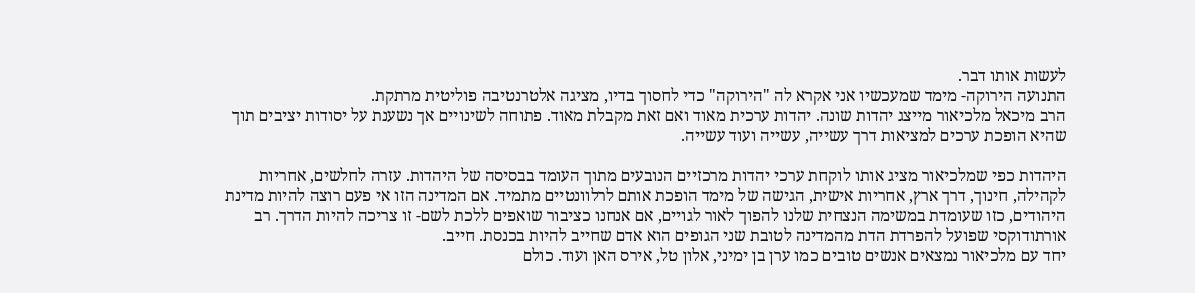לעשות אותו דבר.
התנועה הירוקה- מימד שמעכשיו אני אקרא לה "הירוקה" כדי לחסוך בדיו, מציגה אלטרנטיבה פוליטית מרתקת.
הרב מיכאל מלכיאור מייצג יהדות שונה. יהדות ערכית מאוד ואם זאת מקבלת מאוד. פתוחה לשינויים אך נשענת על יסודות יציבים תוך שהיא הופכת ערכים למציאות דרך עשייה, עשייה ועוד עשייה.

היהדות כפי שמלכיאור מציג אותו לוקחת ערכי יהדות מרכזיים הנובעים מתוך העומד בבסיסה של היהדות. עזרה לחלשים, אחריות לקהילה, חינוך, דרך ארץ, אחריות אישית, הגישה של מימד הופכת אותם לרלוונטיים מתמיד. אם המדינה הזו אי פעם רוצה להיות מדינת היהודים, כזו שעומדת במשימה הנצחית שלנו להפוך לאור לגויים, אם אנחנו כציבור שואפים ללכת לשם- זו צריכה להיות הדרך. רב אורתודוקסי שפועל להפרדת הדת מהמדינה לטובת שני הגופים הוא אדם שחייב להיות בכנסת. חייב.
יחד עם מלכיאור נמצאים אנשים טובים כמו ערן בן ימיני, אלון טל, אירס האן ועוד. כולם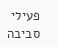פעילי סביבה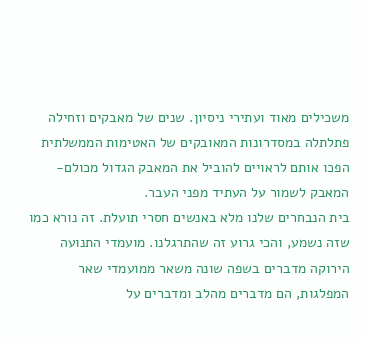משכילים מאוד ועתירי ניסיון. שנים של מאבקים וזחילה פתלתלה במסדרונות המאובקים של האטימות הממשלתית הפכו אותם לראויים להוביל את המאבק הגדול מכולם-
המאבק לשמור על העתיד מפני העבר.
בית הנבחרים שלנו מלא באנשים חסרי תועלת. זה נורא כמו שזה נשמע, והכי גרוע זה שהתרגלנו. מועמדי התנועה הירוקה מדברים בשפה שונה משאר ממועמדי שאר המפלגות, הם מדברים מהלב ומדברים על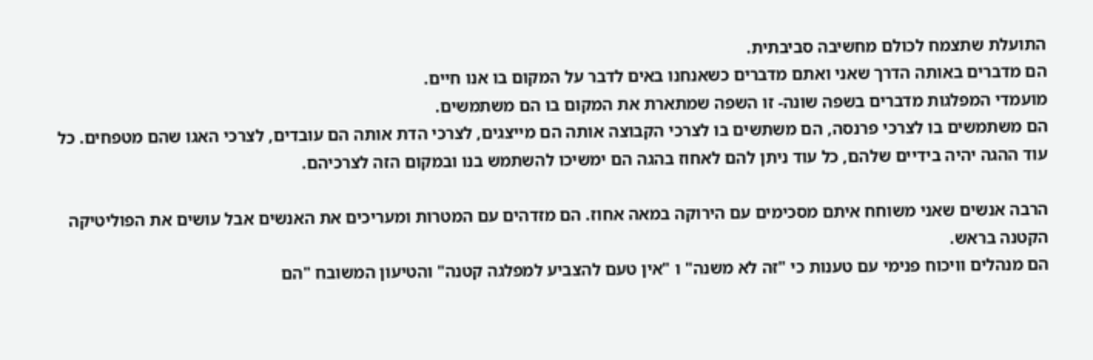התועלת שתצמח לכולם מחשיבה סביבתית.
הם מדברים באותה הדרך שאני ואתם מדברים כשאנחנו באים לדבר על המקום בו אנו חיים.
מועמדי המפלגות מדברים בשפה שונה- זו השפה שמתארת את המקום בו הם משתמשים.
הם משתמשים בו לצרכי פרנסה, הם משתשים בו לצרכי הקבוצה אותה הם מייצגים, לצרכי הדת אותה הם עובדים, לצרכי האגו שהם מטפחים. כל עוד ההגה יהיה בידיים שלהם, כל עוד ניתן להם לאחוז בהגה הם ימשיכו להשתמש בנו ובמקום הזה לצרכיהם.

הרבה אנשים שאני משוחח איתם מסכימים עם הירוקה במאה אחוז. הם מזדהים עם המטרות ומעריכים את האנשים אבל עושים את הפוליטיקה הקטנה בראש.
הם מנהלים וויכוח פנימי עם טענות כי "זה לא משנה" ו "אין טעם להצביע למפלגה קטנה" והטיעון המשובח "הם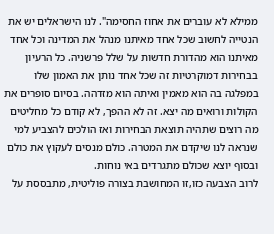ממילא לא עוברים את אחוז החסימה". לנו הישראלים יש את הנטייה לחשוב שכל אחד מאיתנו מנהל את המדינה וכל אחד מאיתנו הוא מהדורת חדשות על שלל פרשניה. כל הרעיון בבחירות דמוקרטיות זה שכל אחד נותן את האמון שלו במפלגה בה הוא מאמין ואיתה הוא מזדהה. בסיום סופרים את הקולות ורואים מה יצא. זה לא ההפך, לא קודם כל מחליטים מה רוצים שתהיה תוצאת הבחירות ואז הולכים להצביע למי שנראה לנו שיקדם את המטרה. כולם מנסים לעקוץ את כולם ובסוף יוצא שכולם מתגרדים באי נוחות.
לרוב הצבעה כזו,זו המחושבת בצורה פוליטית, מתבססת על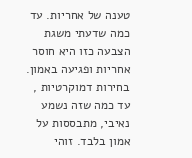טענה של אחריות. עד כמה שדעתי משגת הצבעה כזו היא חוסר אחריות ופגיעה באמון. בחירות דמוקרטיות , עד כמה שזה נשמע נאיבי, מתבססות על אמון בלבד. זוהי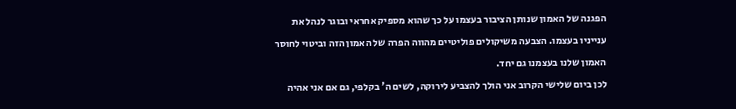הפגנה של האמון שנותן הציבור בעצמו על כך שהוא מספיק אחראי ובוגר לנהל את ענייניו בעצמו. הצבעה משיקולים פוליטיים מהווה הפרה של האמון הזה וביטוי לחוסר האמון שלנו בעצמנו גם יחד.
לכן ביום שלישי הקרוב אני הולך להצביע לירוקה, לשים ה' בקלפי, גם אם אני אהיה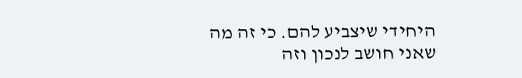היחידי שיצביע להם. כי זה מה שאני חושב לנכון וזה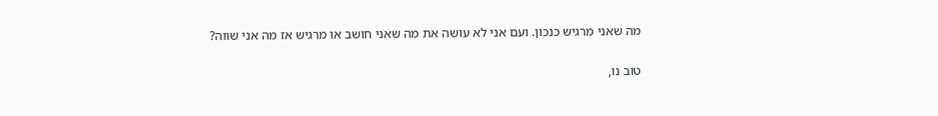מה שאני מרגיש כנכון. ועם אני לא עושה את מה שאני חושב או מרגיש אז מה אני שווה?

טוב נו,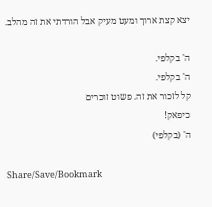יצא קצת ארוך ומעט מעיק אבל הורדתי את זה מהלב.

ה' בקלפי.
ה' בקלפי.
קל לזכור את זה. פשוט זוכרים
כיפאק!
ה' (בקלפי)

Share/Save/Bookmark